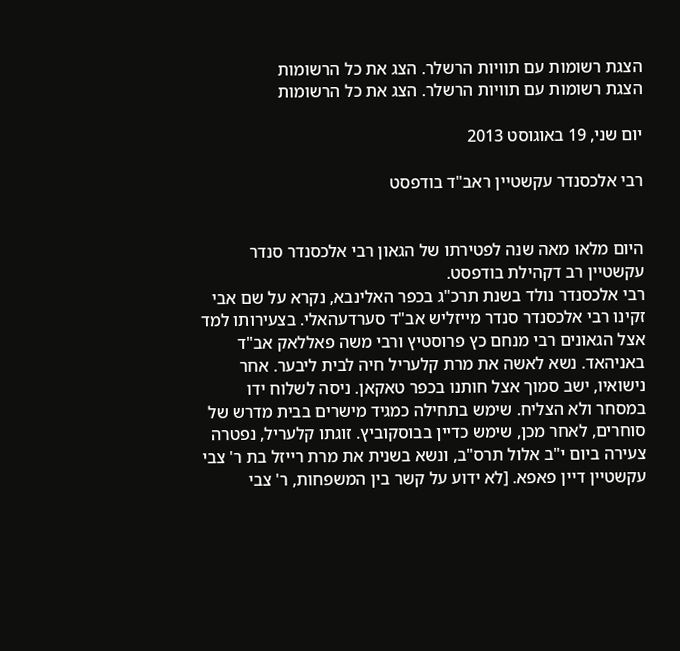הצגת רשומות עם תוויות הרשלר. הצג את כל הרשומות
הצגת רשומות עם תוויות הרשלר. הצג את כל הרשומות

יום שני, 19 באוגוסט 2013

רבי אלכסנדר עקשטיין ראב"ד בודפסט


היום מלאו מאה שנה לפטירתו של הגאון רבי אלכסנדר סנדר עקשטיין רב דקהילת בודפסט.
רבי אלכסנדר נולד בשנת תרכ"ג בכפר האלינבא, נקרא על שם אבי זקינו רבי אלכסנדר סנדר מייזליש אב"ד סערדעהאלי. בצעירותו למד אצל הגאונים רבי מנחם כץ פרוסטיץ ורבי משה פאללאק אב"ד באניהאד. נשא לאשה את מרת קלעריל חיה לבית ליבער. אחר נישואיו, ישב סמוך אצל חותנו בכפר טאקאן. ניסה לשלוח ידו במסחר ולא הצליח. שימש בתחילה כמגיד מישרים בבית מדרש של סוחרים, לאחר מכן, שימש כדיין בבוסקוביץ. זוגתו קלעריל, נפטרה צעירה ביום י"ב אלול תרס"ב, ונשא בשנית את מרת רייזל בת ר' צבי עקשטיין דיין פאפא. [לא ידוע על קשר בין המשפחות, ר' צבי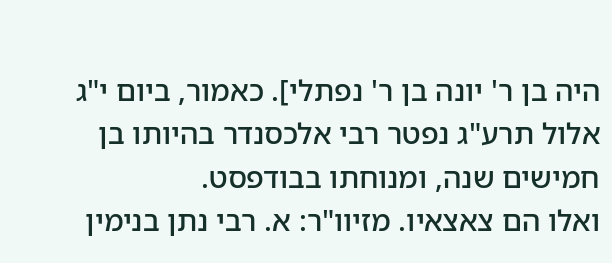היה בן ר' יונה בן ר' נפתלי]. כאמור, ביום י"ג אלול תרע"ג נפטר רבי אלכסנדר בהיותו בן חמישים שנה, ומנוחתו בבודפסט.
ואלו הם צאצאיו. מזיוו"ר: א. רבי נתן בנימין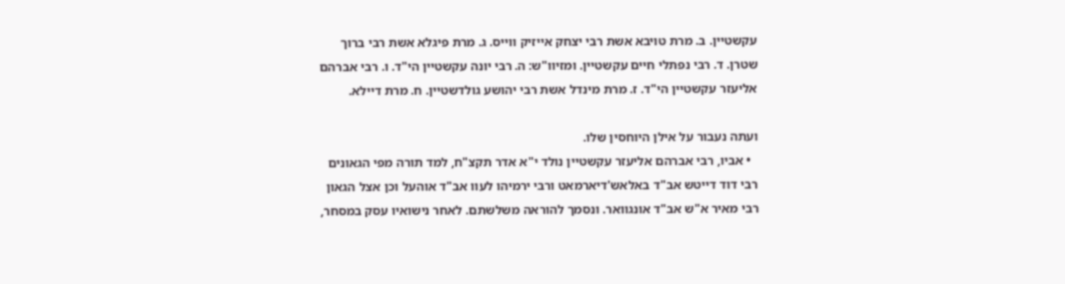עקשטיין. ב. מרת טויבא אשת רבי יצחק אייזיק ווייס. ג. מרת פיגלא אשת רבי ברוך שטרן. ד. רבי נפתלי חיים עקשטיין. ומזיוו"ש: ה. רבי יונה עקשטיין הי"ד. ו. רבי אברהם אליעזר עקשטיין הי"ד. ז. מרת מינדל אשת רבי יהושע גולדשטיין. ח. מרת דיילא.

ועתה נעבור על אילן היוחסין שלו.
  • אביו, רבי אברהם אליעזר עקשטיין נולד י"א אדר תקצ"ח, למד תורה מפי הגאונים רבי דוד דייטש אב"ד באלאש'דיארמאט ורבי ירמיהו לעוו אב"ד אוהעל וכן אצל הגאון רבי מאיר א"ש אב"ד אונגוואר. ונסמך להוראה משלשתם. לאחר נישואיו עסק במסחר,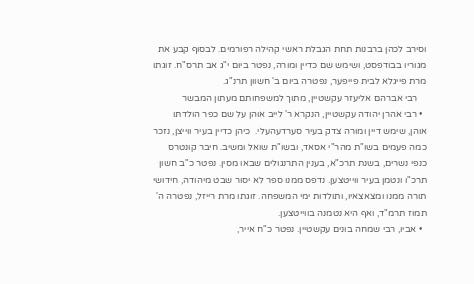וסירב לכהן ברבנות תחת הגבלת ראשי קהילה רפורמים. לבסוף קבע את מגוריו בבודפסט, ושימש שם כדיין ומורה, נפטר ביום י"ג אב תרס"ח. זוגתו מרת פייגלא לבית פייפער, נפטרה ביום ב' חשוון תרנ"ג.
    רבי אברהם אליעזר עקשטיין, מתוך למשפחותם מעתון המבשר
  • רבי אהרן יהודה עקשטיין, הנקרא ר' לייב אוהן על שם כפר הולדתו אוהן, שימש דיין ומורה צדק בעיר סערדעהעלי.  כיהן כדיין בעיר ווייצן, נזכר כמה פעמים בשו"ת מהר"י אסאד, ובשו"ת שואל ומשיב. חיבר קונטרס כנפי נשרים, בשנת תרכ"א, בענין התרנגולים שבאו מסין. נפטר כ"ב חשון תרכ"ו ונטמן בעיר ווייטצען. נדפס ממנו ספר לא יסור שבט מיהודה, חידושי תורה ממנו ומצאצאיו, ותולדות ימי המשפחה. זוגתו מרת רייזל, נפטרה ה' תמוז תרמ"ד, ואף היא נטמנה בווייטצען.
  • אביו, רבי שמחה בונים עקשטיין. נפטר כ"ח אייר,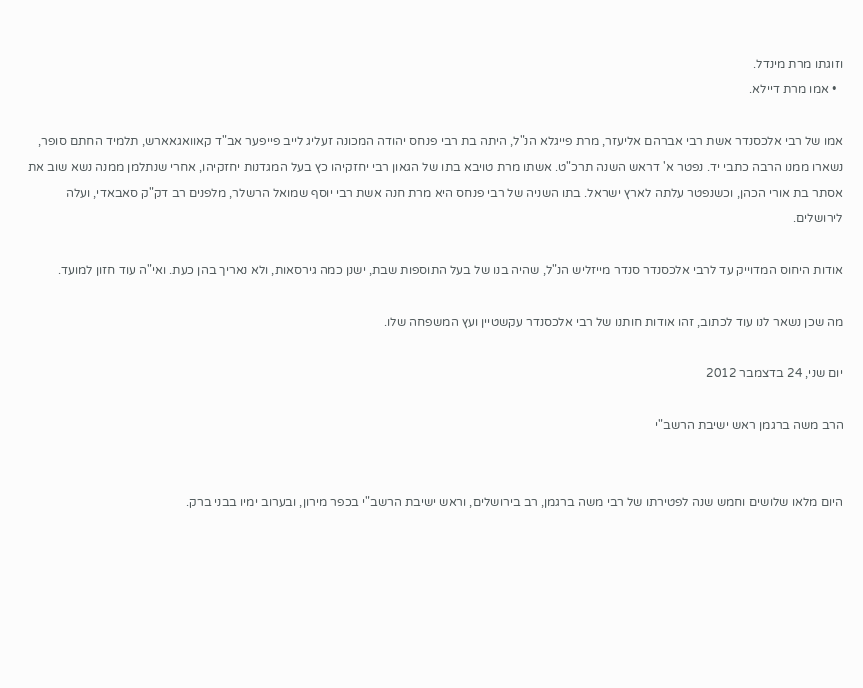וזוגתו מרת מינדל.
  • אמו מרת דיילא.

אמו של רבי אלכסנדר אשת רבי אברהם אליעזר, מרת פייגלא הנ"ל, היתה בת רבי פנחס יהודה המכונה זעליג לייב פייפער אב"ד קאוואגאארש, תלמיד החתם סופר, נשארו ממנו הרבה כתבי יד. נפטר א' דראש השנה תרכ"ט. אשתו מרת טויבא בתו של הגאון רבי יחזקיהו כץ בעל המגדנות יחזקיהו, אחרי שנתלמן ממנה נשא שוב את אסתר בת אורי הכהן, וכשנפטר עלתה לארץ ישראל. בתו השניה של רבי פנחס היא מרת חנה אשת רבי יוסף שמואל הרשלר, מלפנים רב דק"ק סאבאדי, ועלה לירושלים.

אודות היחוס המדוייק עד לרבי אלכסנדר סנדר מייזליש הנ"ל, שהיה בנו של בעל התוספות שבת, ישנן כמה גירסאות, ולא נאריך בהן כעת. ואי"ה עוד חזון למועד.

מה שכן נשאר לנו עוד לכתוב, זהו אודות חותנו של רבי אלכסנדר עקשטיין ועץ המשפחה שלו.

יום שני, 24 בדצמבר 2012

הרב משה ברגמן ראש ישיבת הרשב"י


היום מלאו שלושים וחמש שנה לפטירתו של רבי משה ברגמן, רב בירושלים, וראש ישיבת הרשב"י בכפר מירון, ובערוב ימיו בבני ברק.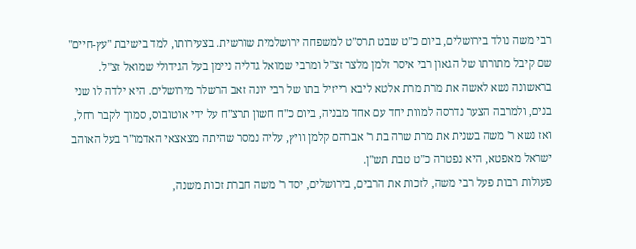רבי משה נולד בירושלים, ביום כ"ט שבט תרס"ט למשפחה ירושלמית שורשית. בצעירותו, למד בישיבת "עץ-חיים" שם קיבל מתורתו של הגאון רבי איסר זלמן מלצר זצ"ל ומרבי שמואל גדליה ניימן בעל הגידולי שמואל זצ"ל.
בראשונה נשא לאשה את מרת מרת אלטא ליבא רייזיל בתו של רבי יונה זאב הרשלר מירושלים. היא ילדה לו שני בנים, ולמרבה הצער נדרסה למוות יחד עם אחד מבניה, ביום כ"ח חשון תרצ"ח על ידי אוטובוס, סמוך לקבר רחל, ואז נשא ר' משה בשנית את מרת שרה בת ר' אברהם קלמן וויץ, עליה נמסר שהיתה מצאצאי האדמו"ר בעל האוהב ישראל מאפטא, היא נפטרה כ"ט טבת תש"ן.
פעולות רבות פעל רבי משה, לזכות את הרבים, בירושלים, יסד ר' משה חברת זכות משנה,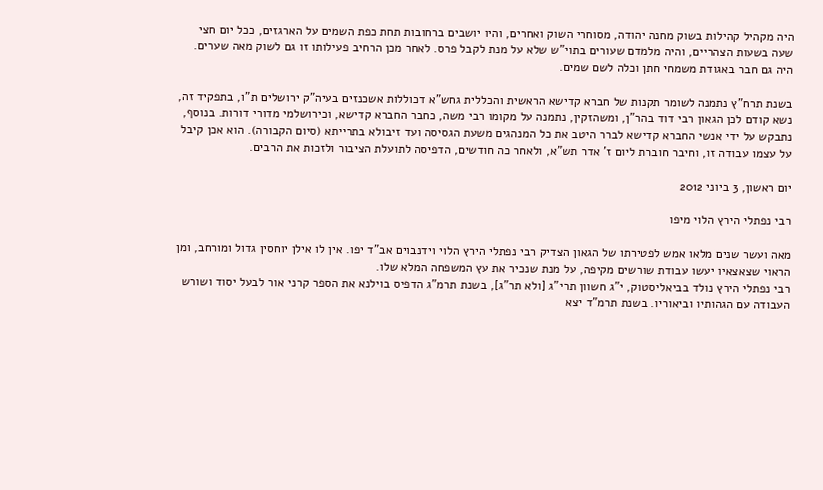היה מקהיל קהילות בשוק מחנה יהודה, מסוחרי השוק ואחרים, והיו יושבים ברחובות תחת כפת השמים על הארגזים, ככל יום חצי שעה בשעות הצהריים, והיה מלמדם שעורים בתוי"ש שלא על מנת לקבל פרס. לאחר מכן הרחיב פעילותו זו גם לשוק מאה שערים. היה גם חבר באגודת משמחי חתן וכלה לשם שמים.

בשנת תרח"ץ נתמנה לשומר תקנות של חברא קדישא הראשית והכללית גחש"א דכוללות אשכנזים בעיה"ק ירושלים ת"ו, בתפקיד זה, נשא קודם לכן הגאון רבי דוד בהר"ן, ומשהזקין, נתמנה על מקומו רבי משה, כחבר החברא קדישא, וכירושלמי מדורי דורות. בנוסף, נתבקש על ידי אנשי החברא קדישא לברר היטב את כל המנהגים משעת הגסיסה ועד זיבולא בתרייתא (סיום הקבורה). הוא אכן קיבל על עצמו עבודה זו, וחיבר חוברת ליום ז' אדר תש"א, ולאחר כה חודשים, הדפיסה לתועלת הציבור ולזכות את הרבים.

יום ראשון, 3 ביוני 2012

רבי נפתלי הירץ הלוי מיפו

מאה ועשר שנים מלאו אמש לפטירתו של הגאון הצדיק רבי נפתלי הירץ הלוי וידנבוים אב"ד יפו. אין לו אילן יוחסין גדול ומורחב, ומן הראוי שצאצאיו יעשו עבודת שורשים מקיפה, על מנת שנכיר את עץ המשפחה המלא שלו.
רבי נפתלי הירץ נולד בביאליסטוק, י"ג חשוון תרי"ג [ולא תר"ג], בשנת תרמ"ג הדפיס בוילנא את הספר קרני אור לבעל יסוד ושורש העבודה עם הגהותיו וביאוריו. בשנת תרמ"ד יצא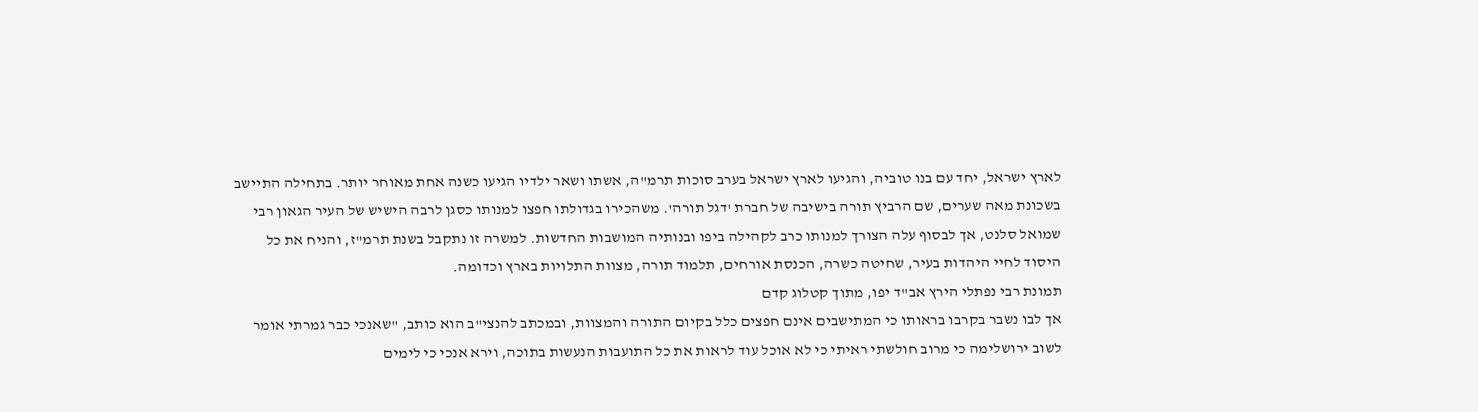לארץ ישראל, יחד עם בנו טוביה, והגיעו לארץ ישראל בערב סוכות תרמ"ה, אשתו ושאר ילדיו הגיעו כשנה אחת מאוחר יותר. בתחילה התיישב בשכונת מאה שערים, שם הרביץ תורה בישיבה של חברת 'דגל תורה'. משהכירו בגדולתו חפצו למנותו כסגן לרבה הישיש של העיר הגאון רבי שמואל סלנט, אך לבסוף עלה הצורך למנותו כרב לקהילה ביפו ובנותיה המושבות החדשות. למשרה זו נתקבל בשנת תרמ"ז, והניח את כל היסוד לחיי היהדות בעיר, שחיטה כשרה, הכנסת אורחים, תלמוד תורה, מצוות התלויות בארץ וכדומה.
תמונת רבי נפתלי הירץ אב"ד יפו, מתוך קטלוג קדם
אך לבו נשבר בקרבו בראותו כי המתישבים אינם חפצים כלל בקיום התורה והמצוות, ובמכתב להנצי"ב הוא כותב, "שאנכי כבר גמרתי אומר לשוב ירושלימה כי מרוב חולשתי ראיתי כי לא אוכל עוד לראות את כל התועבות הנעשות בתוכה, וירא אנכי כי לימים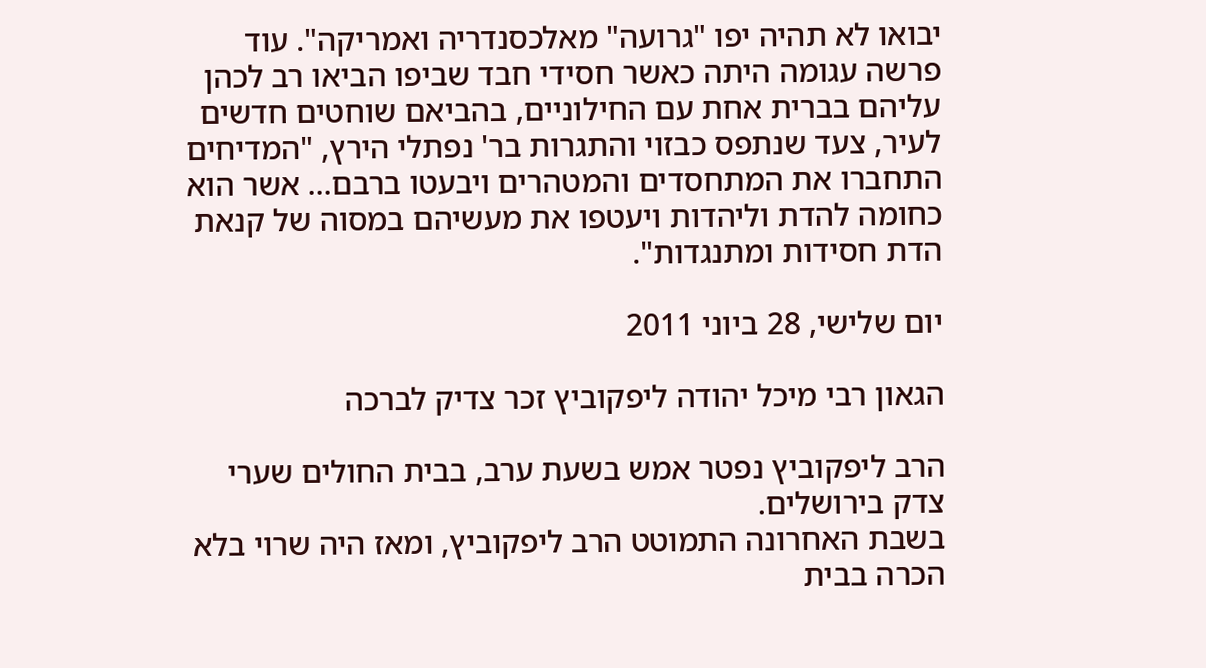יבואו לא תהיה יפו "גרועה" מאלכסנדריה ואמריקה". עוד פרשה עגומה היתה כאשר חסידי חבד שביפו הביאו רב לכהן עליהם בברית אחת עם החילוניים, בהביאם שוחטים חדשים לעיר, צעד שנתפס כבזוי והתגרות בר' נפתלי הירץ, "המדיחים התחברו את המתחסדים והמטהרים ויבעטו ברבם... אשר הוא כחומה להדת וליהדות ויעטפו את מעשיהם במסוה של קנאת הדת חסידות ומתנגדות".

יום שלישי, 28 ביוני 2011

הגאון רבי מיכל יהודה ליפקוביץ זכר צדיק לברכה

הרב ליפקוביץ נפטר אמש בשעת ערב, בבית החולים שערי צדק בירושלים.
בשבת האחרונה התמוטט הרב ליפקוביץ, ומאז היה שרוי בלא הכרה בבית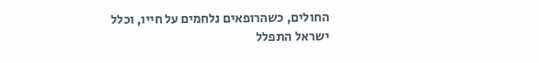החולים, כשהרופאים נלחמים על חייו, וכלל ישראל התפלל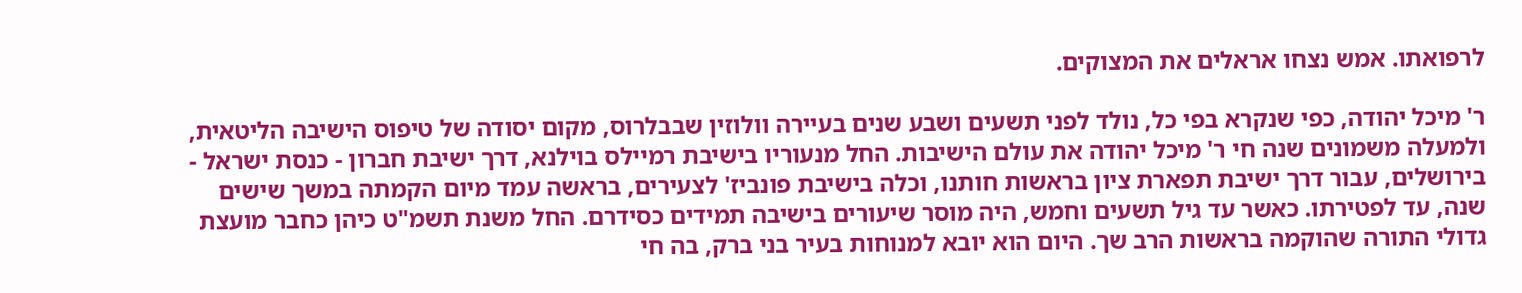לרפואתו. אמש נצחו אראלים את המצוקים.

ר' מיכל יהודה, כפי שנקרא בפי כל, נולד לפני תשעים ושבע שנים בעיירה וולוזין שבבלרוס, מקום יסודה של טיפוס הישיבה הליטאית, ולמעלה משמונים שנה חי ר' מיכל יהודה את עולם הישיבות. החל מנעוריו בישיבת רמיילס בוילנא, דרך ישיבת חברון - כנסת ישראל - בירושלים, עבור דרך ישיבת תפארת ציון בראשות חותנו, וכלה בישיבת פונביז' לצעירים, בראשה עמד מיום הקמתה במשך שישים שנה, עד לפטירתו. כאשר עד גיל תשעים וחמש, היה מוסר שיעורים בישיבה תמידים כסידרם. החל משנת תשמ"ט כיהן כחבר מועצת גדולי התורה שהוקמה בראשות הרב שך. היום הוא יובא למנוחות בעיר בני ברק, בה חי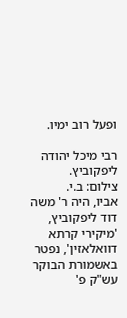ופעל רוב ימיו.

רבי מיכל יהודה ליפקוביץ.    צילום: ב.י.
אביו, היה ר' משה דוד ליפקוביץ, 'מיקירי קרתא דוואלאזין', נפטר באשמורת הבוקר עש"ק פ'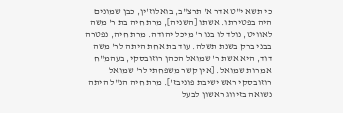כי תשא י"ט אדר א' תרצ"ב, בואלוז'ין, כבן שמונים היה בפטירתו. אשתו [השניה], מרת חיה בת ר' משה לאוויט, נולד לו בנו ר' מיכל יהודה. מרת חיה, נפטרה בבני ברק בשנת תשלה. עוד בת אחת היתה לר' משה דוד, היא אשת ר' שמואל הכהן רוזובסקי, בעהמ"ח אמרות שמואל. [אין קשר משפחתי לר' שמואל רוזובסקי ראש ישיבת פוניבז']. מרת חיה הנ"ל היתה נשואה בזיווג ראשון לבעל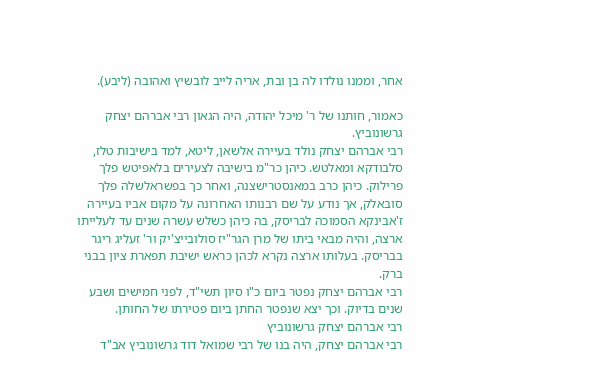אחר, וממנו נולדו לה בן ובת, אריה לייב לובשיץ ואהובה (ליבע).

כאמור, חותנו של ר' מיכל יהודה, היה הגאון רבי אברהם יצחק גרשונוביץ.
רבי אברהם יצחק נולד בעיירה אלשאן, ליטא, למד בישיבות טלז, סלבודקא ומאלטש. כיהן כר"מ בישיבה לצעירים בלאפיטש פלך פרילוק. כיהן כרב במאנסטרישצנה, ואחר כך בפשראלשלה פלך סובאלק, אך נודע על שם רבנותו האחרונה על מקום אביו בעיירה ז'אבינקא הסמוכה לבריסק, בה כיהן כשלש עשרה שנים עד לעלייתו ארצה, והיה מבאי ביתו של מרן הגר"יז סולובייצ'יק ור' זעליג ריגר בבריסק. בעלותו ארצה נקרא לכהן כראש ישיבת תפארת ציון בבני ברק.
רבי אברהם יצחק נפטר ביום כ"ו סיון תשי"ד, לפני חמישים ושבע שנים בדיוק. וכך יצא שנפטר החתן ביום פטירתו של החותן.
רבי אברהם יצחק גרשונוביץ
רבי אברהם יצחק, היה בנו של רבי שמואל דוד גרשונוביץ אב"ד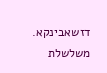דזשאבינקא. משלשלת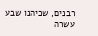רבנים, שכיהנו שבע עשרה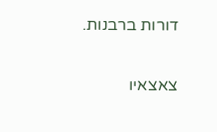דורות ברבנות.

צאצאיו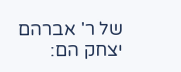של ר' אברהם יצחק הם: